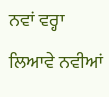ਨਵਾਂ ਵਰ੍ਹਾ ਲਿਆਵੇ ਨਵੀਆਂ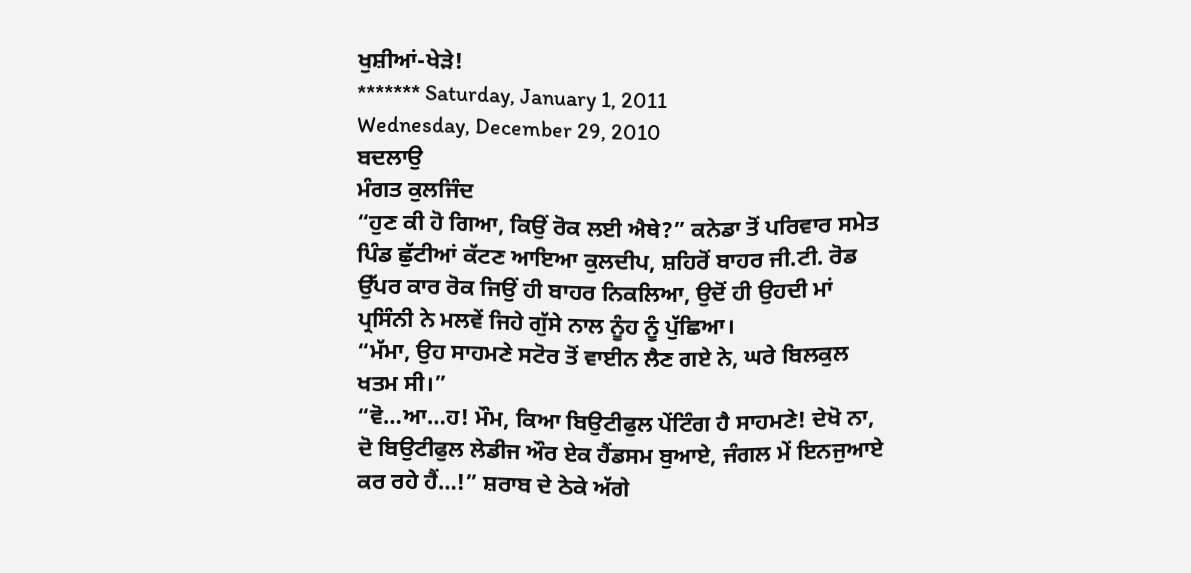ਖੁਸ਼ੀਆਂ-ਖੇਡ਼ੇ!
******* Saturday, January 1, 2011
Wednesday, December 29, 2010
ਬਦਲਾਉ
ਮੰਗਤ ਕੁਲਜਿੰਦ
“ਹੁਣ ਕੀ ਹੋ ਗਿਆ, ਕਿਉਂ ਰੋਕ ਲਈ ਐਥੇ?” ਕਨੇਡਾ ਤੋਂ ਪਰਿਵਾਰ ਸਮੇਤ ਪਿੰਡ ਛੁੱਟੀਆਂ ਕੱਟਣ ਆਇਆ ਕੁਲਦੀਪ, ਸ਼ਹਿਰੋਂ ਬਾਹਰ ਜੀ.ਟੀ. ਰੋਡ ਉੱਪਰ ਕਾਰ ਰੋਕ ਜਿਉਂ ਹੀ ਬਾਹਰ ਨਿਕਲਿਆ, ਉਦੋਂ ਹੀ ਉਹਦੀ ਮਾਂ ਪ੍ਰਸਿੰਨੀ ਨੇ ਮਲਵੇਂ ਜਿਹੇ ਗੁੱਸੇ ਨਾਲ ਨੂੰਹ ਨੂੰ ਪੁੱਛਿਆ।
“ਮੱਮਾ, ਉਹ ਸਾਹਮਣੇ ਸਟੋਰ ਤੋਂ ਵਾਈਨ ਲੈਣ ਗਏ ਨੇ, ਘਰੇ ਬਿਲਕੁਲ ਖਤਮ ਸੀ।”
“ਵੋ…ਆ…ਹ! ਮੌਮ, ਕਿਆ ਬਿਉਟੀਫੁਲ ਪੇਂਟਿੰਗ ਹੈ ਸਾਹਮਣੇ! ਦੇਖੋ ਨਾ, ਦੋ ਬਿਉਟੀਫੁਲ ਲੇਡੀਜ ਔਰ ਏਕ ਹੈਂਡਸਮ ਬੁਆਏ, ਜੰਗਲ ਮੇਂ ਇਨਜੁਆਏ ਕਰ ਰਹੇ ਹੈਂ…!” ਸ਼ਰਾਬ ਦੇ ਠੇਕੇ ਅੱਗੇ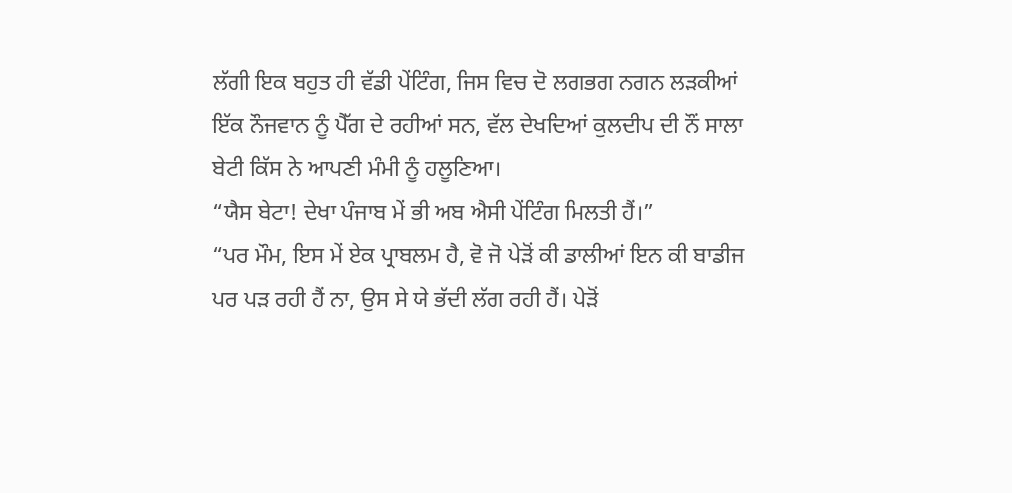ਲੱਗੀ ਇਕ ਬਹੁਤ ਹੀ ਵੱਡੀ ਪੇਂਟਿੰਗ, ਜਿਸ ਵਿਚ ਦੋ ਲਗਭਗ ਨਗਨ ਲਡ਼ਕੀਆਂ ਇੱਕ ਨੌਜਵਾਨ ਨੂੰ ਪੈੱਗ ਦੇ ਰਹੀਆਂ ਸਨ, ਵੱਲ ਦੇਖਦਿਆਂ ਕੁਲਦੀਪ ਦੀ ਨੌਂ ਸਾਲਾ ਬੇਟੀ ਕਿੱਸ ਨੇ ਆਪਣੀ ਮੰਮੀ ਨੂੰ ਹਲੂਣਿਆ।
“ਯੈਸ ਬੇਟਾ! ਦੇਖਾ ਪੰਜਾਬ ਮੇਂ ਭੀ ਅਬ ਐਸੀ ਪੇਂਟਿੰਗ ਮਿਲਤੀ ਹੈਂ।”
“ਪਰ ਮੌਮ, ਇਸ ਮੇਂ ਏਕ ਪ੍ਰਾਬਲਮ ਹੈ, ਵੋ ਜੋ ਪੇਡ਼ੋਂ ਕੀ ਡਾਲੀਆਂ ਇਨ ਕੀ ਬਾਡੀਜ ਪਰ ਪਡ਼ ਰਹੀ ਹੈਂ ਨਾ, ਉਸ ਸੇ ਯੇ ਭੱਦੀ ਲੱਗ ਰਹੀ ਹੈਂ। ਪੇਡ਼ੋਂ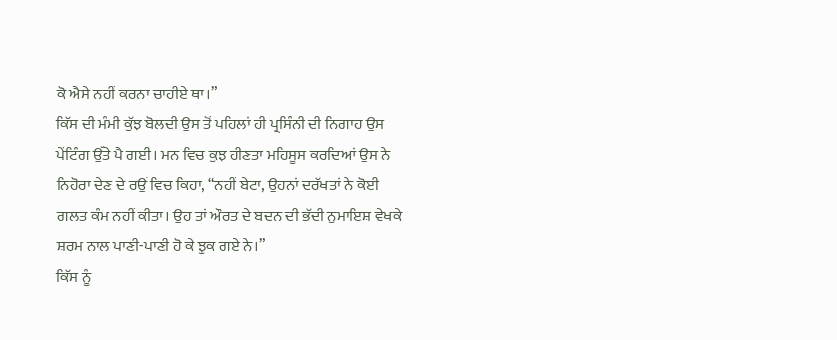ਕੋ ਐਸੇ ਨਹੀਂ ਕਰਨਾ ਚਾਹੀਏ ਥਾ।”
ਕਿੱਸ ਦੀ ਮੰਮੀ ਕੁੱਝ ਬੋਲਦੀ ਉਸ ਤੋਂ ਪਹਿਲਾਂ ਹੀ ਪ੍ਰਸਿੰਨੀ ਦੀ ਨਿਗਾਹ ਉਸ ਪੇਂਟਿੰਗ ਉੱਤੇ ਪੈ ਗਈ। ਮਨ ਵਿਚ ਕੁਝ ਹੀਣਤਾ ਮਹਿਸੂਸ ਕਰਦਿਆਂ ਉਸ ਨੇ ਨਿਹੋਰਾ ਦੇਣ ਦੇ ਰਉਂ ਵਿਚ ਕਿਹਾ, “ਨਹੀਂ ਬੇਟਾ, ਉਹਨਾਂ ਦਰੱਖਤਾਂ ਨੇ ਕੋਈ ਗਲਤ ਕੰਮ ਨਹੀਂ ਕੀਤਾ। ਉਹ ਤਾਂ ਔਰਤ ਦੇ ਬਦਨ ਦੀ ਭੱਦੀ ਨੁਮਾਇਸ਼ ਵੇਖਕੇ ਸ਼ਰਮ ਨਾਲ ਪਾਣੀ-ਪਾਣੀ ਹੋ ਕੇ ਝੁਕ ਗਏ ਨੇ।”
ਕਿੱਸ ਨੂੰ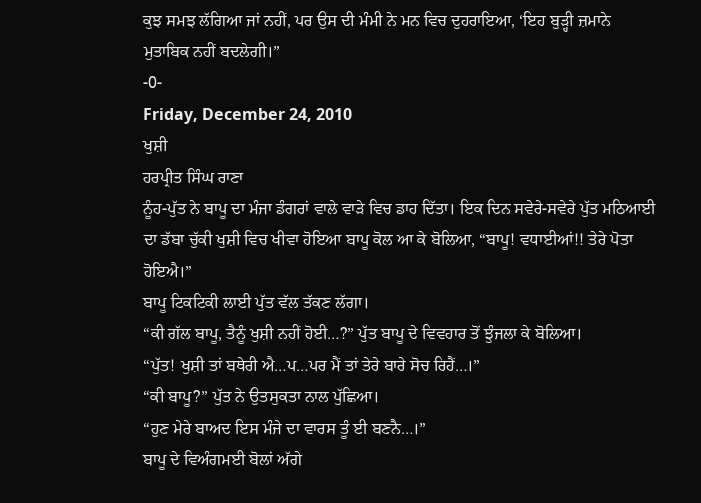ਕੁਝ ਸਮਝ ਲੱਗਿਆ ਜਾਂ ਨਹੀਂ, ਪਰ ਉਸ ਦੀ ਮੰਮੀ ਨੇ ਮਨ ਵਿਚ ਦੁਹਰਾਇਆ, ‘ਇਹ ਬੁਡ਼੍ਹੀ ਜ਼ਮਾਨੇ ਮੁਤਾਬਿਕ ਨਹੀਂ ਬਦਲੇਗੀ।”
-0-
Friday, December 24, 2010
ਖੁਸ਼ੀ
ਹਰਪ੍ਰੀਤ ਸਿੰਘ ਰਾਣਾ
ਨੂੰਹ-ਪੁੱਤ ਨੇ ਬਾਪੂ ਦਾ ਮੰਜਾ ਡੰਗਰਾਂ ਵਾਲੇ ਵਾਡ਼ੇ ਵਿਚ ਡਾਹ ਦਿੱਤਾ। ਇਕ ਦਿਨ ਸਵੇਰੇ-ਸਵੇਰੇ ਪੁੱਤ ਮਠਿਆਈ ਦਾ ਡੱਬਾ ਚੁੱਕੀ ਖੁਸ਼ੀ ਵਿਚ ਖੀਵਾ ਹੋਇਆ ਬਾਪੂ ਕੋਲ ਆ ਕੇ ਬੋਲਿਆ, “ਬਾਪੂ! ਵਧਾਈਆਂ!! ਤੇਰੇ ਪੋਤਾ ਹੋਇਐ।”
ਬਾਪੂ ਟਿਕਟਿਕੀ ਲਾਈ ਪੁੱਤ ਵੱਲ ਤੱਕਣ ਲੱਗਾ।
“ਕੀ ਗੱਲ ਬਾਪੂ, ਤੈਨੂੰ ਖੁਸ਼ੀ ਨਹੀਂ ਹੋਈ…?” ਪੁੱਤ ਬਾਪੂ ਦੇ ਵਿਵਹਾਰ ਤੋਂ ਝੁੰਜਲਾ ਕੇ ਬੋਲਿਆ।
“ਪੁੱਤ! ਖੁਸ਼ੀ ਤਾਂ ਬਥੇਰੀ ਐ…ਪ…ਪਰ ਮੈਂ ਤਾਂ ਤੇਰੇ ਬਾਰੇ ਸੋਚ ਰਿਹੈਂ…।”
“ਕੀ ਬਾਪੂ?” ਪੁੱਤ ਨੇ ਉਤਸੁਕਤਾ ਨਾਲ ਪੁੱਛਿਆ।
“ਹੁਣ ਮੇਰੇ ਬਾਅਦ ਇਸ ਮੰਜੇ ਦਾ ਵਾਰਸ ਤੂੰ ਈ ਬਣਨੈ…।”
ਬਾਪੂ ਦੇ ਵਿਅੰਗਮਈ ਬੋਲਾਂ ਅੱਗੇ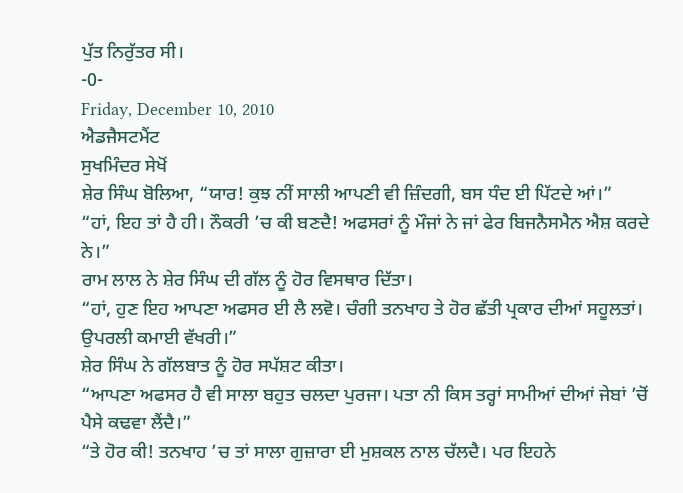ਪੁੱਤ ਨਿਰੁੱਤਰ ਸੀ।
-0-
Friday, December 10, 2010
ਐਡਜੈਸਟਮੈਂਟ
ਸੁਖਮਿੰਦਰ ਸੇਖੋਂ
ਸ਼ੇਰ ਸਿੰਘ ਬੋਲਿਆ, “ਯਾਰ! ਕੁਝ ਨੀਂ ਸਾਲੀ ਆਪਣੀ ਵੀ ਜ਼ਿੰਦਗੀ, ਬਸ ਧੰਦ ਈ ਪਿੱਟਦੇ ਆਂ।”
“ਹਾਂ, ਇਹ ਤਾਂ ਹੈ ਹੀ। ਨੌਕਰੀ ’ਚ ਕੀ ਬਣਦੈ! ਅਫਸਰਾਂ ਨੂੰ ਮੌਜਾਂ ਨੇ ਜਾਂ ਫੇਰ ਬਿਜਨੈਸਮੈਨ ਐਸ਼ ਕਰਦੇ ਨੇ।”
ਰਾਮ ਲਾਲ ਨੇ ਸ਼ੇਰ ਸਿੰਘ ਦੀ ਗੱਲ ਨੂੰ ਹੋਰ ਵਿਸਥਾਰ ਦਿੱਤਾ।
“ਹਾਂ, ਹੁਣ ਇਹ ਆਪਣਾ ਅਫਸਰ ਈ ਲੈ ਲਵੋ। ਚੰਗੀ ਤਨਖਾਹ ਤੇ ਹੋਰ ਛੱਤੀ ਪ੍ਰਕਾਰ ਦੀਆਂ ਸਹੂਲਤਾਂ। ਉਪਰਲੀ ਕਮਾਈ ਵੱਖਰੀ।”
ਸ਼ੇਰ ਸਿੰਘ ਨੇ ਗੱਲਬਾਤ ਨੂੰ ਹੋਰ ਸਪੱਸ਼ਟ ਕੀਤਾ।
“ਆਪਣਾ ਅਫਸਰ ਹੈ ਵੀ ਸਾਲਾ ਬਹੁਤ ਚਲਦਾ ਪੁਰਜਾ। ਪਤਾ ਨੀ ਕਿਸ ਤਰ੍ਹਾਂ ਸਾਮੀਆਂ ਦੀਆਂ ਜੇਬਾਂ ’ਚੋਂ ਪੈਸੇ ਕਢਵਾ ਲੈਂਦੈ।”
“ਤੇ ਹੋਰ ਕੀ! ਤਨਖਾਹ ’ਚ ਤਾਂ ਸਾਲਾ ਗੁਜ਼ਾਰਾ ਈ ਮੁਸ਼ਕਲ ਨਾਲ ਚੱਲਦੈ। ਪਰ ਇਹਨੇ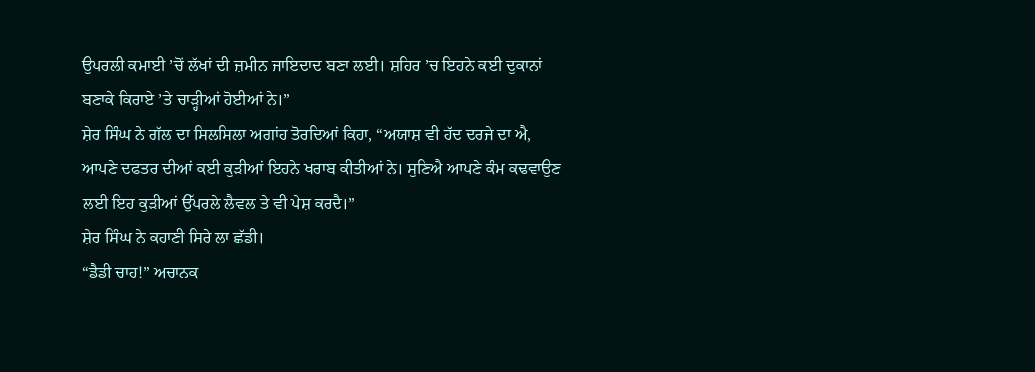ਉਪਰਲੀ ਕਮਾਈ ’ਚੋਂ ਲੱਖਾਂ ਦੀ ਜ਼ਮੀਨ ਜਾਇਦਾਦ ਬਣਾ ਲਈ। ਸ਼ਹਿਰ ’ਚ ਇਹਨੇ ਕਈ ਦੁਕਾਨਾਂ ਬਣਾਕੇ ਕਿਰਾਏ ’ਤੇ ਚਾਡ਼੍ਹੀਆਂ ਹੋਈਆਂ ਨੇ।”
ਸ਼ੇਰ ਸਿੰਘ ਨੇ ਗੱਲ ਦਾ ਸਿਲਸਿਲਾ ਅਗਾਂਹ ਤੋਰਦਿਆਂ ਕਿਹਾ, “ਅਯਾਸ਼ ਵੀ ਹੱਦ ਦਰਜੇ ਦਾ ਐ, ਆਪਣੇ ਦਫਤਰ ਦੀਆਂ ਕਈ ਕੁਡ਼ੀਆਂ ਇਹਨੇ ਖਰਾਬ ਕੀਤੀਆਂ ਨੇ। ਸੁਣਿਐ ਆਪਣੇ ਕੰਮ ਕਢਵਾਉਣ ਲਈ ਇਹ ਕੁਡ਼ੀਆਂ ਉੱਪਰਲੇ ਲੈਵਲ ਤੇ ਵੀ ਪੇਸ਼ ਕਰਦੈ।”
ਸ਼ੇਰ ਸਿੰਘ ਨੇ ਕਹਾਣੀ ਸਿਰੇ ਲਾ ਛੱਡੀ।
“ਡੈਡੀ ਚਾਹ!” ਅਚਾਨਕ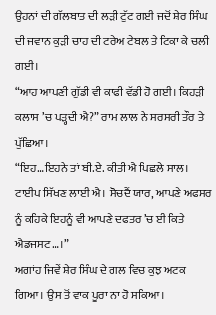ਉਹਨਾਂ ਦੀ ਗੱਲਬਾਤ ਦੀ ਲਡ਼ੀ ਟੁੱਟ ਗਈ ਜਦੋਂ ਸ਼ੇਰ ਸਿੰਘ ਦੀ ਜਵਾਨ ਕੁਡ਼ੀ ਚਾਹ ਦੀ ਟਰੇਅ ਟੇਬਲ ਤੇ ਟਿਕਾ ਕੇ ਚਲੀ ਗਈ।
“ਆਹ ਆਪਣੀ ਗੁੱਡੀ ਵੀ ਕਾਫੀ ਵੱਡੀ ਹੋ ਗਈ। ਕਿਹਡ਼ੀ ਕਲਾਸ ’ਚ ਪਡ਼੍ਹਦੀ ਐ?” ਰਾਮ ਲਾਲ ਨੇ ਸਰਸਰੀ ਤੌਰ ਤੇ ਪੁੱਛਿਆ।
“ਇਹ…ਇਹਨੇ ਤਾਂ ਬੀ.ਏ. ਕੀਤੀ ਐ ਪਿਛਲੇ ਸਾਲ। ਟਾਈਪ ਸਿੱਖਣ ਲਾਈ ਐ। ਸੋਚਦੈਂ ਯਾਰ, ਆਪਣੇ ਅਫਸਰ ਨੂੰ ਕਹਿਕੇ ਇਹਨੂੰ ਵੀ ਆਪਣੇ ਦਫਤਰ ’ਚ ਈ ਕਿਤੇ ਐਡਜਸਟ…।”
ਅਗਾਂਹ ਜਿਵੇਂ ਸ਼ੇਰ ਸਿੰਘ ਦੇ ਗਲ ਵਿਚ ਕੁਝ ਅਟਕ ਗਿਆ। ਉਸ ਤੋਂ ਵਾਕ ਪੂਰਾ ਨਾ ਹੋ ਸਕਿਆ।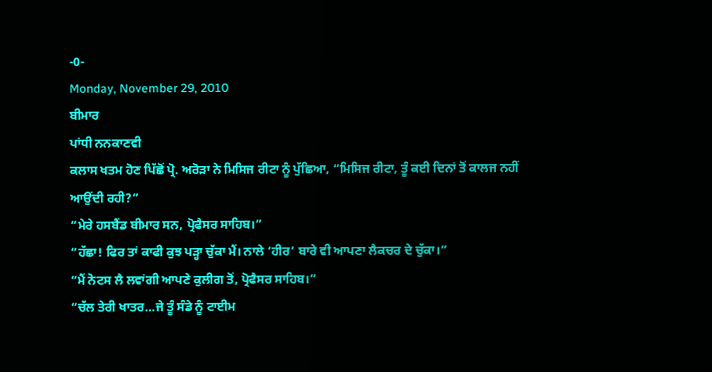-0-
Monday, November 29, 2010
ਬੀਮਾਰ
ਪਾਂਧੀ ਨਨਕਾਣਵੀ
ਕਲਾਸ ਖਤਮ ਹੋਣ ਪਿੱਛੋਂ ਪ੍ਰੋ. ਅਰੋਡ਼ਾ ਨੇ ਮਿਸਿਜ ਰੀਟਾ ਨੂੰ ਪੁੱਛਿਆ, “ਮਿਸਿਜ ਰੀਟਾ, ਤੂੰ ਕਈ ਦਿਨਾਂ ਤੋਂ ਕਾਲਜ ਨਹੀਂ ਆਉਂਦੀ ਰਹੀ?”
“ਮੇਰੇ ਹਸਬੈਂਡ ਬੀਮਾਰ ਸਨ, ਪ੍ਰੋਫੈਸਰ ਸਾਹਿਬ।”
“ਹੱਛਾ! ਫਿਰ ਤਾਂ ਕਾਫੀ ਕੁਝ ਪਡ਼੍ਹਾ ਚੁੱਕਾ ਮੈਂ। ਨਾਲੇ ‘ਹੀਰ’ ਬਾਰੇ ਵੀ ਆਪਣਾ ਲੈਕਚਰ ਦੇ ਚੁੱਕਾ।”
“ਮੈਂ ਨੋਟਸ ਲੈ ਲਵਾਂਗੀ ਆਪਣੇ ਕੁਲੀਗ ਤੋਂ, ਪ੍ਰੋਫੈਸਰ ਸਾਹਿਬ।”
“ਚੱਲ ਤੇਰੀ ਖਾਤਰ…ਜੇ ਤੂੰ ਸੰਡੇ ਨੂੰ ਟਾਈਮ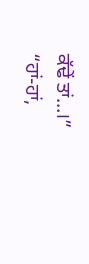ਕੱਢੇਂ ਤਾਂ…।”
“ਹਾਂ-ਹਾਂ,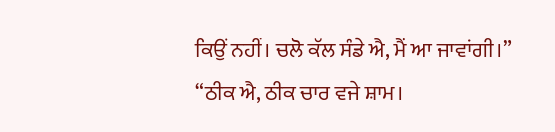ਕਿਉਂ ਨਹੀਂ। ਚਲੋ ਕੱਲ ਸੰਡੇ ਐ, ਮੈਂ ਆ ਜਾਵਾਂਗੀ।”
“ਠੀਕ ਐ, ਠੀਕ ਚਾਰ ਵਜੇ ਸ਼ਾਮ।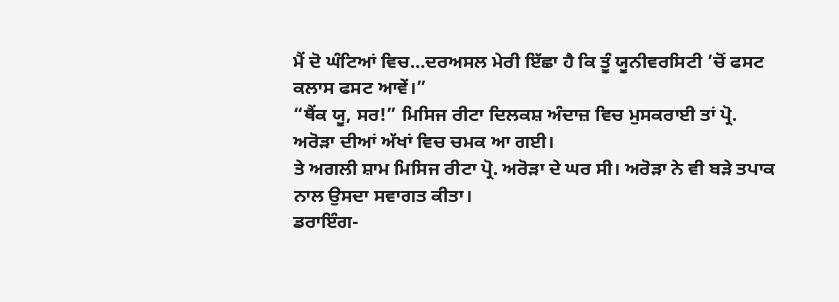ਮੈਂ ਦੋ ਘੰਟਿਆਂ ਵਿਚ…ਦਰਅਸਲ ਮੇਰੀ ਇੱਛਾ ਹੈ ਕਿ ਤੂੰ ਯੂਨੀਵਰਸਿਟੀ ’ਚੋਂ ਫਸਟ ਕਲਾਸ ਫਸਟ ਆਵੇਂ।”
“ਥੈਂਕ ਯੂ, ਸਰ!” ਮਿਸਿਜ ਰੀਟਾ ਦਿਲਕਸ਼ ਅੰਦਾਜ਼ ਵਿਚ ਮੁਸਕਰਾਈ ਤਾਂ ਪ੍ਰੋ. ਅਰੋਡ਼ਾ ਦੀਆਂ ਅੱਖਾਂ ਵਿਚ ਚਮਕ ਆ ਗਈ।
ਤੇ ਅਗਲੀ ਸ਼ਾਮ ਮਿਸਿਜ ਰੀਟਾ ਪ੍ਰੋ. ਅਰੋਡ਼ਾ ਦੇ ਘਰ ਸੀ। ਅਰੋਡ਼ਾ ਨੇ ਵੀ ਬਡ਼ੇ ਤਪਾਕ ਨਾਲ ਉਸਦਾ ਸਵਾਗਤ ਕੀਤਾ।
ਡਰਾਇੰਗ-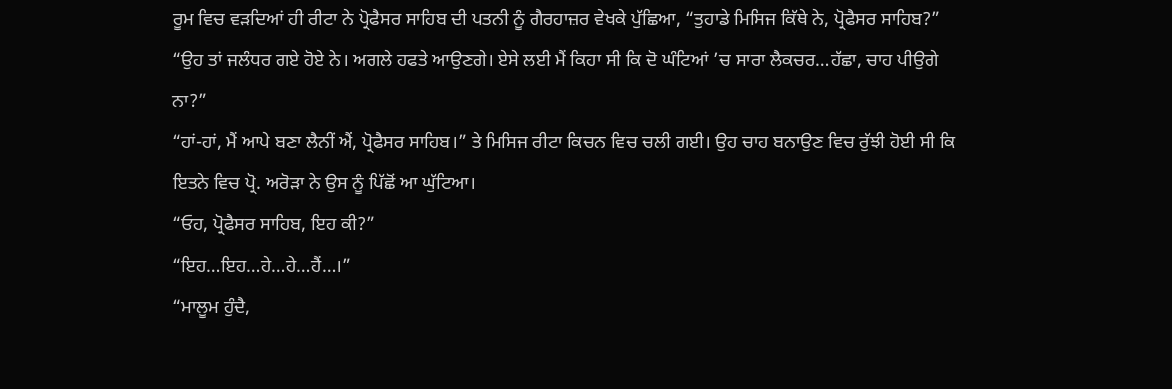ਰੂਮ ਵਿਚ ਵਡ਼ਦਿਆਂ ਹੀ ਰੀਟਾ ਨੇ ਪ੍ਰੋਫੈਸਰ ਸਾਹਿਬ ਦੀ ਪਤਨੀ ਨੂੰ ਗੈਰਹਾਜ਼ਰ ਵੇਖਕੇ ਪੁੱਛਿਆ, “ਤੁਹਾਡੇ ਮਿਸਿਜ ਕਿੱਥੇ ਨੇ, ਪ੍ਰੋਫੈਸਰ ਸਾਹਿਬ?”
“ਉਹ ਤਾਂ ਜਲੰਧਰ ਗਏ ਹੋਏ ਨੇ। ਅਗਲੇ ਹਫਤੇ ਆਉਣਗੇ। ਏਸੇ ਲਈ ਮੈਂ ਕਿਹਾ ਸੀ ਕਿ ਦੋ ਘੰਟਿਆਂ ’ਚ ਸਾਰਾ ਲੈਕਚਰ…ਹੱਛਾ, ਚਾਹ ਪੀਉਗੇ ਨਾ?”
“ਹਾਂ-ਹਾਂ, ਮੈਂ ਆਪੇ ਬਣਾ ਲੈਨੀਂ ਐਂ, ਪ੍ਰੋਫੈਸਰ ਸਾਹਿਬ।” ਤੇ ਮਿਸਿਜ ਰੀਟਾ ਕਿਚਨ ਵਿਚ ਚਲੀ ਗਈ। ਉਹ ਚਾਹ ਬਨਾਉਣ ਵਿਚ ਰੁੱਝੀ ਹੋਈ ਸੀ ਕਿ ਇਤਨੇ ਵਿਚ ਪ੍ਰੋ. ਅਰੋਡ਼ਾ ਨੇ ਉਸ ਨੂੰ ਪਿੱਛੋਂ ਆ ਘੁੱਟਿਆ।
“ਓਹ, ਪ੍ਰੋਫੈਸਰ ਸਾਹਿਬ, ਇਹ ਕੀ?”
“ਇਹ…ਇਹ…ਹੇ…ਹੇ…ਹੈਂ…।”
“ਮਾਲੂਮ ਹੁੰਦੈ,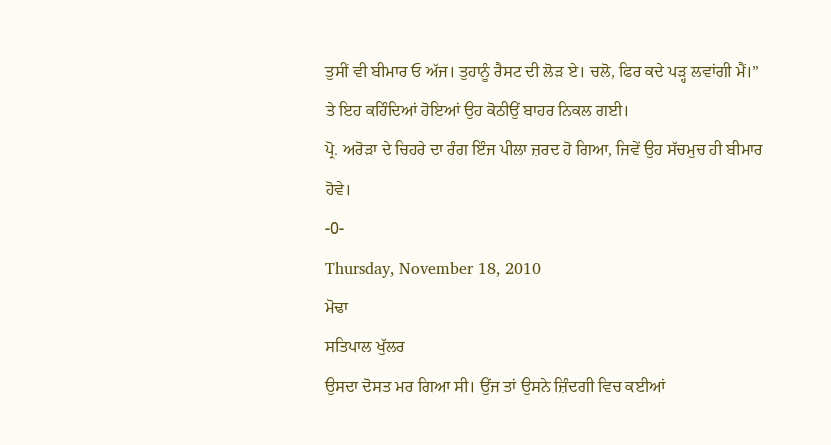ਤੁਸੀਂ ਵੀ ਬੀਮਾਰ ਓ ਅੱਜ। ਤੁਹਾਨੂੰ ਰੈਸਟ ਦੀ ਲੋਡ਼ ਏ। ਚਲੋ, ਫਿਰ ਕਦੇ ਪਡ਼੍ਹ ਲਵਾਂਗੀ ਮੈਂ।”
ਤੇ ਇਹ ਕਹਿੰਦਿਆਂ ਹੋਇਆਂ ਉਹ ਕੋਠੀਉਂ ਬਾਹਰ ਨਿਕਲ ਗਈ।
ਪ੍ਰੋ. ਅਰੋਡ਼ਾ ਦੇ ਚਿਹਰੇ ਦਾ ਰੰਗ ਇੰਜ ਪੀਲਾ ਜ਼ਰਦ ਹੋ ਗਿਆ, ਜਿਵੇਂ ਉਹ ਸੱਚਮੁਚ ਹੀ ਬੀਮਾਰ ਹੋਵੇ।
-0-
Thursday, November 18, 2010
ਮੋਢਾ
ਸਤਿਪਾਲ ਖੁੱਲਰ
ਉਸਦਾ ਦੋਸਤ ਮਰ ਗਿਆ ਸੀ। ਉਂਜ ਤਾਂ ਉਸਨੇ ਜ਼ਿੰਦਗੀ ਵਿਚ ਕਈਆਂ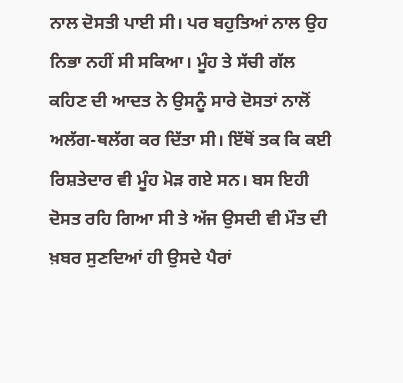ਨਾਲ ਦੋਸਤੀ ਪਾਈ ਸੀ। ਪਰ ਬਹੁਤਿਆਂ ਨਾਲ ਉਹ ਨਿਭਾ ਨਹੀਂ ਸੀ ਸਕਿਆ। ਮੂੰਹ ਤੇ ਸੱਚੀ ਗੱਲ ਕਹਿਣ ਦੀ ਆਦਤ ਨੇ ਉਸਨੂੰ ਸਾਰੇ ਦੋਸਤਾਂ ਨਾਲੋਂ ਅਲੱਗ-ਥਲੱਗ ਕਰ ਦਿੱਤਾ ਸੀ। ਇੱਥੋਂ ਤਕ ਕਿ ਕਈ ਰਿਸ਼ਤੇਦਾਰ ਵੀ ਮੂੰਹ ਮੋਡ਼ ਗਏ ਸਨ। ਬਸ ਇਹੀ ਦੋਸਤ ਰਹਿ ਗਿਆ ਸੀ ਤੇ ਅੱਜ ਉਸਦੀ ਵੀ ਮੌਤ ਦੀ ਖ਼ਬਰ ਸੁਣਦਿਆਂ ਹੀ ਉਸਦੇ ਪੈਰਾਂ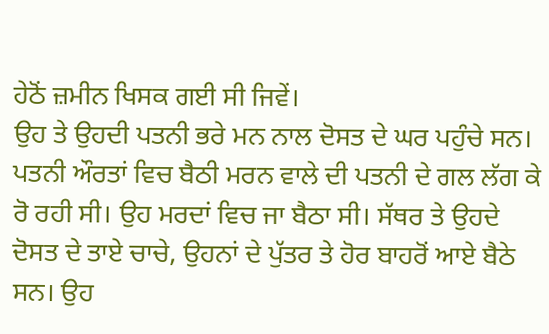ਹੇਠੋਂ ਜ਼ਮੀਨ ਖਿਸਕ ਗਈ ਸੀ ਜਿਵੇਂ।
ਉਹ ਤੇ ਉਹਦੀ ਪਤਨੀ ਭਰੇ ਮਨ ਨਾਲ ਦੋਸਤ ਦੇ ਘਰ ਪਹੁੰਚੇ ਸਨ। ਪਤਨੀ ਔਰਤਾਂ ਵਿਚ ਬੈਠੀ ਮਰਨ ਵਾਲੇ ਦੀ ਪਤਨੀ ਦੇ ਗਲ ਲੱਗ ਕੇ ਰੋ ਰਹੀ ਸੀ। ਉਹ ਮਰਦਾਂ ਵਿਚ ਜਾ ਬੈਠਾ ਸੀ। ਸੱਥਰ ਤੇ ਉਹਦੇ ਦੋਸਤ ਦੇ ਤਾਏ ਚਾਚੇ, ਉਹਨਾਂ ਦੇ ਪੁੱਤਰ ਤੇ ਹੋਰ ਬਾਹਰੋਂ ਆਏ ਬੈਠੇ ਸਨ। ਉਹ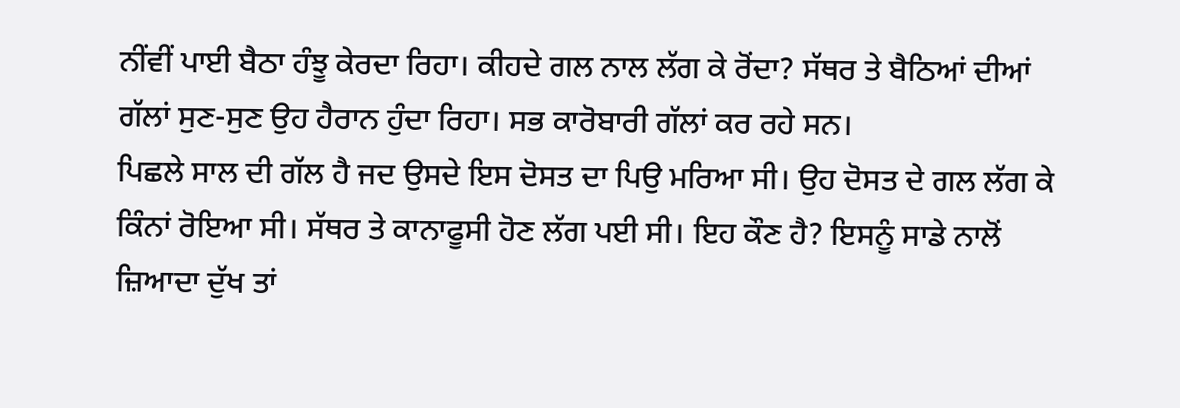ਨੀਂਵੀਂ ਪਾਈ ਬੈਠਾ ਹੰਝੂ ਕੇਰਦਾ ਰਿਹਾ। ਕੀਹਦੇ ਗਲ ਨਾਲ ਲੱਗ ਕੇ ਰੋਂਦਾ? ਸੱਥਰ ਤੇ ਬੈਠਿਆਂ ਦੀਆਂ ਗੱਲਾਂ ਸੁਣ-ਸੁਣ ਉਹ ਹੈਰਾਨ ਹੁੰਦਾ ਰਿਹਾ। ਸਭ ਕਾਰੋਬਾਰੀ ਗੱਲਾਂ ਕਰ ਰਹੇ ਸਨ।
ਪਿਛਲੇ ਸਾਲ ਦੀ ਗੱਲ ਹੈ ਜਦ ਉਸਦੇ ਇਸ ਦੋਸਤ ਦਾ ਪਿਉ ਮਰਿਆ ਸੀ। ਉਹ ਦੋਸਤ ਦੇ ਗਲ ਲੱਗ ਕੇ ਕਿੰਨਾਂ ਰੋਇਆ ਸੀ। ਸੱਥਰ ਤੇ ਕਾਨਾਫੂਸੀ ਹੋਣ ਲੱਗ ਪਈ ਸੀ। ਇਹ ਕੌਣ ਹੈ? ਇਸਨੂੰ ਸਾਡੇ ਨਾਲੋਂ ਜ਼ਿਆਦਾ ਦੁੱਖ ਤਾਂ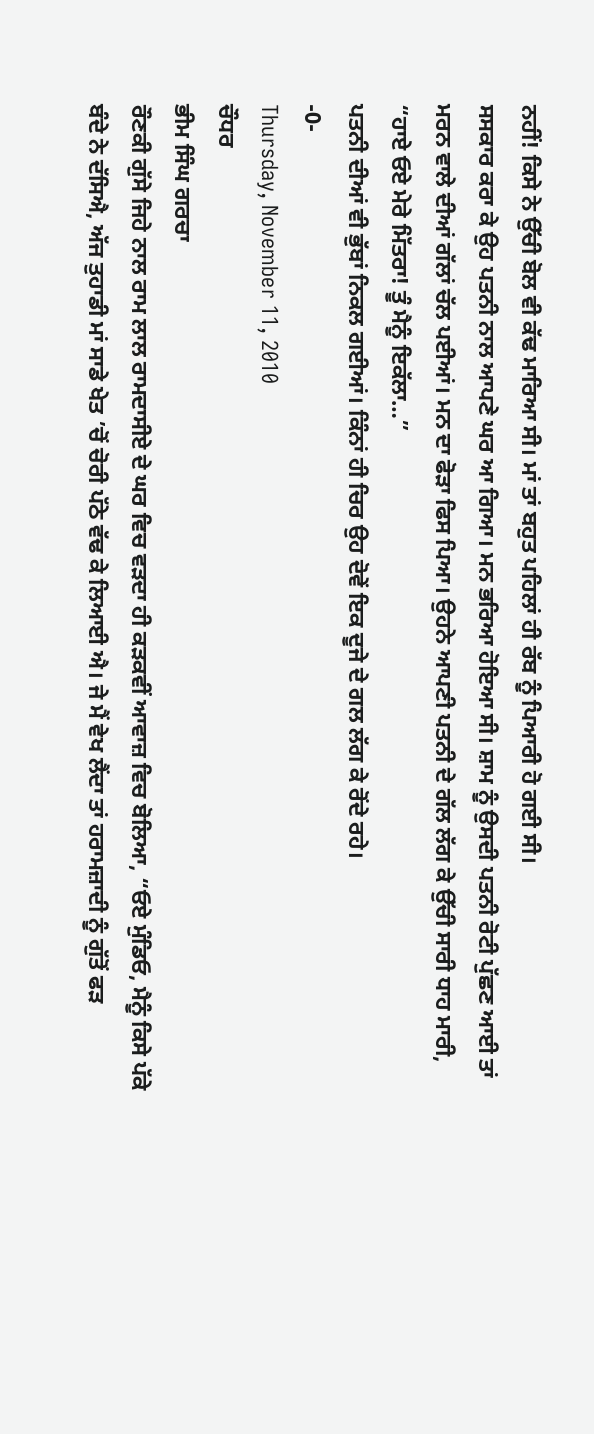ਨਹੀਂ! ਕਿਸੇ ਨੇ ਉੱਚੀ ਬੋਲ ਵੀ ਕੱਢ ਮਾਰਿਆ ਸੀ। ਮਾਂ ਤਾਂ ਬਹੁਤ ਪਹਿਲਾਂ ਹੀ ਰੱਬ ਨੂੰ ਪਿਆਰੀ ਹੋ ਗਈ ਸੀ।
ਸਸਕਾਰ ਕਰਾ ਕੇ ਉਹ ਪਤਨੀ ਨਾਲ ਆਪਣੇ ਘਰ ਆ ਗਿਆ। ਮਨ ਭਰਿਆ ਹੋਇਆ ਸੀ। ਸ਼ਾਮ ਨੂੰ ਉਸਦੀ ਪਤਨੀ ਰੋਟੀ ਪੁੱਛਣ ਆਈ ਤਾਂ ਮਰਨ ਵਾਲੇ ਦੀਆਂ ਗੱਲਾਂ ਚੱਲ ਪਈਆਂ। ਮਨ ਦਾ ਫੋਡ਼ਾ ਫਿਸ ਪਿਆ। ਉਹਨੇ ਆਪਣੀ ਪਤਨੀ ਦੇ ਗੱਲ ਲੱਗ ਕੇ ਉੱਚੀ ਸਾਰੀ ਧਾਹ ਮਾਰੀ, “ਹਾਏ ਓਏ ਮੇਰੇ ਮਿੱਤਰਾ! ਤੂੰ ਮੈਨੂੰ ਇਕੱਲਾ…”
ਪਤਨੀ ਦੀਆਂ ਵੀ ਭੁੱਬਾਂ ਨਿਕਲ ਗਈਆਂ। ਕਿੰਨਾਂ ਹੀ ਚਿਰ ਉਹ ਦੋਵੇਂ ਇਕ ਦੂਜੇ ਦੇ ਗਲ ਲੱਗ ਕੇ ਰੋਂਦੇ ਰਹੇ।
-0-
Thursday, November 11, 2010
ਚੌਧਰ
ਭੀਮ ਸਿੰਘ ਗਰਚਾ
ਰੌਣਕੀ ਗੁੱਸੇ ਜਿਹੇ ਨਾਲ ਰਾਮ ਲਾਲ ਰਾਮਦਾਸੀਏ ਦੇ ਘਰ ਵਿਚ ਵਡ਼ਦਾ ਹੀ ਕਡ਼ਕਵੀਂ ਆਵਾਜ਼ ਵਿਚ ਬੋਲਿਆ, “ਓਏ ਮੁੰਡਿਓ, ਮੈਨੂੰ ਕਿਸੇ ਪੱਕੇ ਬੰਦੇ ਨੇ ਦੱਸਿਐ, ਅੱਜ ਤੁਹਾਡੀ ਮਾਂ ਸਾਡੇ ਖੇਤ ’ਚੋਂ ਚੋਰੀ ਪੱਠੇ ਵੱਢ ਕੇ ਲਿਆਈ ਐ। ਜੇ ਮੈਂ ਵੇਖ ਲੈਂਦਾ ਤਾਂ ਹਰਾਮਜ਼ਾਦੀ ਨੂੰ ਗੁੱਤੋਂ ਫਡ਼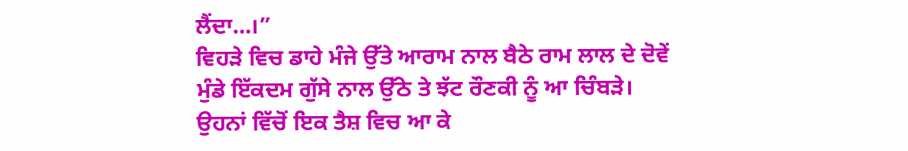ਲੈਂਦਾ…।”
ਵਿਹਡ਼ੇ ਵਿਚ ਡਾਹੇ ਮੰਜੇ ਉੱਤੇ ਆਰਾਮ ਨਾਲ ਬੈਠੇ ਰਾਮ ਲਾਲ ਦੇ ਦੋਵੇਂ ਮੁੰਡੇ ਇੱਕਦਮ ਗੁੱਸੇ ਨਾਲ ਉੱਠੇ ਤੇ ਝੱਟ ਰੌਣਕੀ ਨੂੰ ਆ ਚਿੰਬਡ਼ੇ। ਉਹਨਾਂ ਵਿੱਚੋਂ ਇਕ ਤੈਸ਼ ਵਿਚ ਆ ਕੇ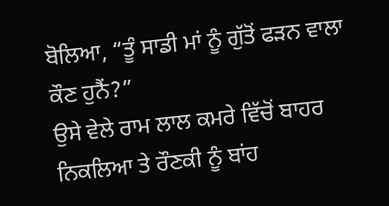ਬੋਲਿਆ, “ਤੂੰ ਸਾਡੀ ਮਾਂ ਨੂੰ ਗੁੱਤੋਂ ਫਡ਼ਨ ਵਾਲਾ ਕੌਣ ਹੁਨੈਂ?”
ਉਸੇ ਵੇਲੇ ਰਾਮ ਲਾਲ ਕਮਰੇ ਵਿੱਚੋਂ ਬਾਹਰ ਨਿਕਲਿਆ ਤੇ ਰੌਣਕੀ ਨੂੰ ਬਾਂਹ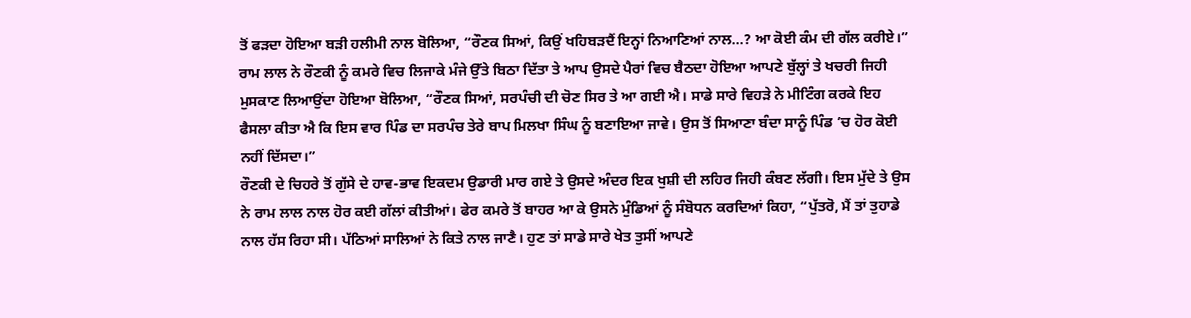ਤੋਂ ਫਡ਼ਦਾ ਹੋਇਆ ਬਡ਼ੀ ਹਲੀਮੀ ਨਾਲ ਬੋਲਿਆ, “ਰੌਣਕ ਸਿਆਂ, ਕਿਉਂ ਖਹਿਬਡ਼ਦੈਂ ਇਨ੍ਹਾਂ ਨਿਆਣਿਆਂ ਨਾਲ…? ਆ ਕੋਈ ਕੰਮ ਦੀ ਗੱਲ ਕਰੀਏ।”
ਰਾਮ ਲਾਲ ਨੇ ਰੌਣਕੀ ਨੂੰ ਕਮਰੇ ਵਿਚ ਲਿਜਾਕੇ ਮੰਜੇ ਉੱਤੇ ਬਿਠਾ ਦਿੱਤਾ ਤੇ ਆਪ ਉਸਦੇ ਪੈਰਾਂ ਵਿਚ ਬੈਠਦਾ ਹੋਇਆ ਆਪਣੇ ਬੁੱਲ੍ਹਾਂ ਤੇ ਖਚਰੀ ਜਿਹੀ ਮੁਸਕਾਣ ਲਿਆਉਂਦਾ ਹੋਇਆ ਬੋਲਿਆ, “ਰੌਣਕ ਸਿਆਂ, ਸਰਪੰਚੀ ਦੀ ਚੋਣ ਸਿਰ ਤੇ ਆ ਗਈ ਐ। ਸਾਡੇ ਸਾਰੇ ਵਿਹਡ਼ੇ ਨੇ ਮੀਟਿੰਗ ਕਰਕੇ ਇਹ ਫੈਸਲਾ ਕੀਤਾ ਐ ਕਿ ਇਸ ਵਾਰ ਪਿੰਡ ਦਾ ਸਰਪੰਚ ਤੇਰੇ ਬਾਪ ਮਿਲਖਾ ਸਿੰਘ ਨੂੰ ਬਣਾਇਆ ਜਾਵੇ। ਉਸ ਤੋਂ ਸਿਆਣਾ ਬੰਦਾ ਸਾਨੂੰ ਪਿੰਡ ’ਚ ਹੋਰ ਕੋਈ ਨਹੀਂ ਦਿੱਸਦਾ।”
ਰੌਣਕੀ ਦੇ ਚਿਹਰੇ ਤੋਂ ਗੁੱਸੇ ਦੇ ਹਾਵ-ਭਾਵ ਇਕਦਮ ਉਡਾਰੀ ਮਾਰ ਗਏ ਤੇ ਉਸਦੇ ਅੰਦਰ ਇਕ ਖੁਸ਼ੀ ਦੀ ਲਹਿਰ ਜਿਹੀ ਕੰਬਣ ਲੱਗੀ। ਇਸ ਮੁੱਦੇ ਤੇ ਉਸ ਨੇ ਰਾਮ ਲਾਲ ਨਾਲ ਹੋਰ ਕਈ ਗੱਲਾਂ ਕੀਤੀਆਂ। ਫੇਰ ਕਮਰੇ ਤੋਂ ਬਾਹਰ ਆ ਕੇ ਉਸਨੇ ਮੁੰਡਿਆਂ ਨੂੰ ਸੰਬੋਧਨ ਕਰਦਿਆਂ ਕਿਹਾ, “ਪੁੱਤਰੋ, ਮੈਂ ਤਾਂ ਤੁਹਾਡੇ ਨਾਲ ਹੱਸ ਰਿਹਾ ਸੀ। ਪੱਠਿਆਂ ਸਾਲਿਆਂ ਨੇ ਕਿਤੇ ਨਾਲ ਜਾਣੈ। ਹੁਣ ਤਾਂ ਸਾਡੇ ਸਾਰੇ ਖੇਤ ਤੁਸੀਂ ਆਪਣੇ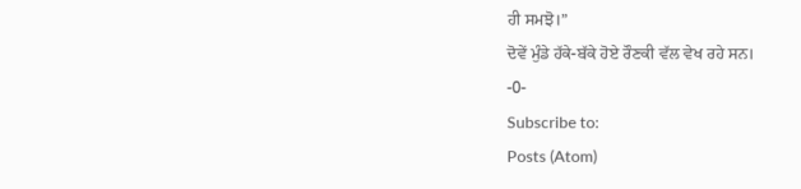ਹੀ ਸਮਝੋ।”
ਦੋਵੇਂ ਮੁੰਡੇ ਹੱਕੇ-ਬੱਕੇ ਹੋਏ ਰੌਣਕੀ ਵੱਲ ਵੇਖ ਰਹੇ ਸਨ।
-0-
Subscribe to:
Posts (Atom)